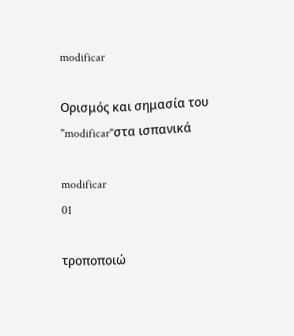modificar

Ορισμός και σημασία του "modificar"στα ισπανικά

modificar
01

τροποποιώ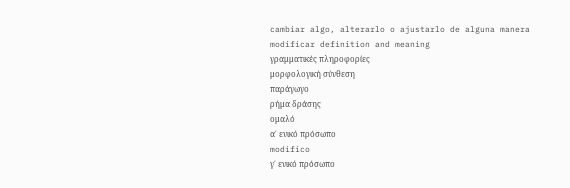cambiar algo, alterarlo o ajustarlo de alguna manera
modificar definition and meaning
γραμματικές πληροφορίες
μορφολογική σύνθεση
παράγωγο
ρήμα δράσης
ομαλό
α΄ ενικό πρόσωπο
modifico
γ΄ ενικό πρόσωπο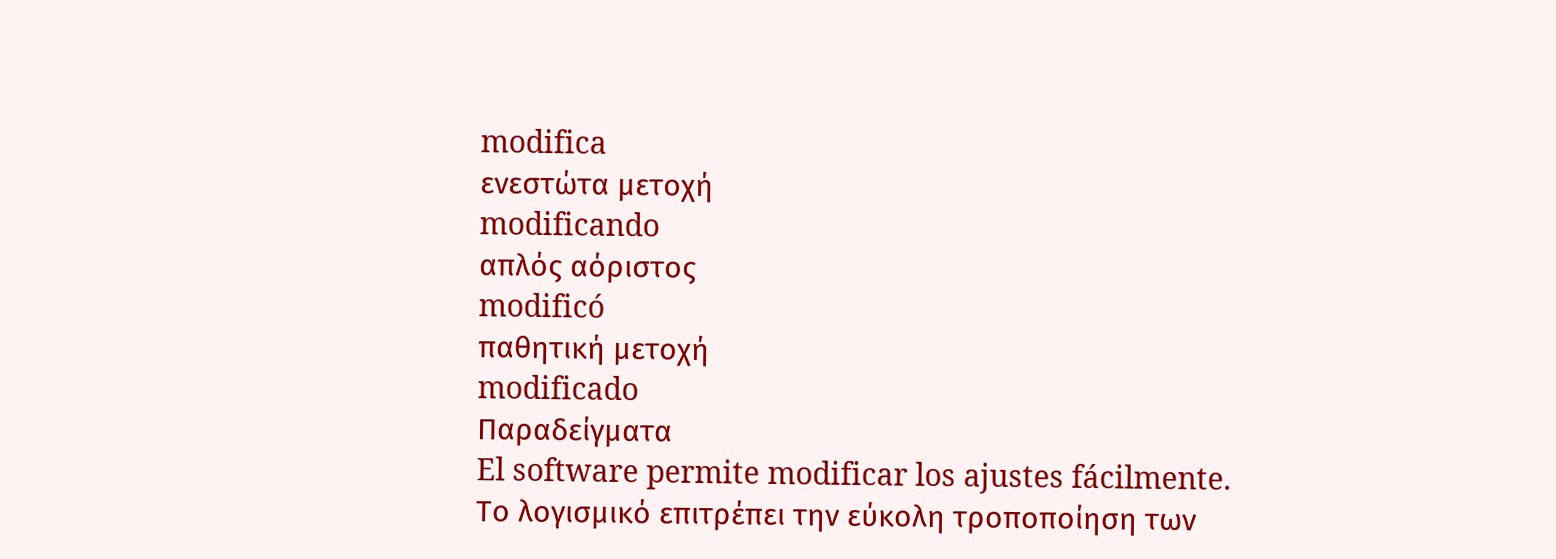modifica
ενεστώτα μετοχή
modificando
απλός αόριστος
modificó
παθητική μετοχή
modificado
Παραδείγματα
El software permite modificar los ajustes fácilmente.
Το λογισμικό επιτρέπει την εύκολη τροποποίηση των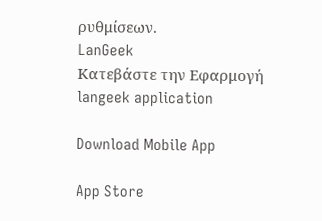ρυθμίσεων.
LanGeek
Κατεβάστε την Εφαρμογή
langeek application

Download Mobile App

App Store